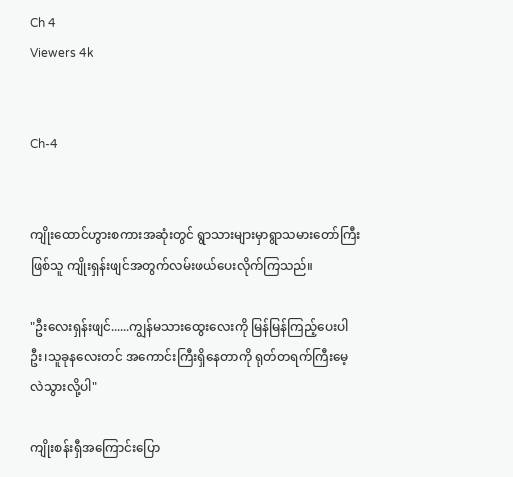Ch 4
Viewers 4k


Ch-4


ကျိုးထောင်ဟွားစကားအဆုံးတွင် ရွာသားများမှာရွာသမားတော်ကြီးဖြစ်သူ ကျိုးရှန်းဖျင်အတွက်လမ်းဖယ်ပေးလိုက်ကြသည်။

"ဦးလေးရှန်းဖျင်......ကျွန်မသားထွေးလေးကို မြန်မြန်ကြည့်ပေးပါဦး၊သူခုနလေးတင် အကောင်းကြီးရှိနေတာကို ရုတ်တရက်ကြီးမေ့လဲသွားလို့ပါ"

ကျိုးစန်းရှီအကြောင်းပြော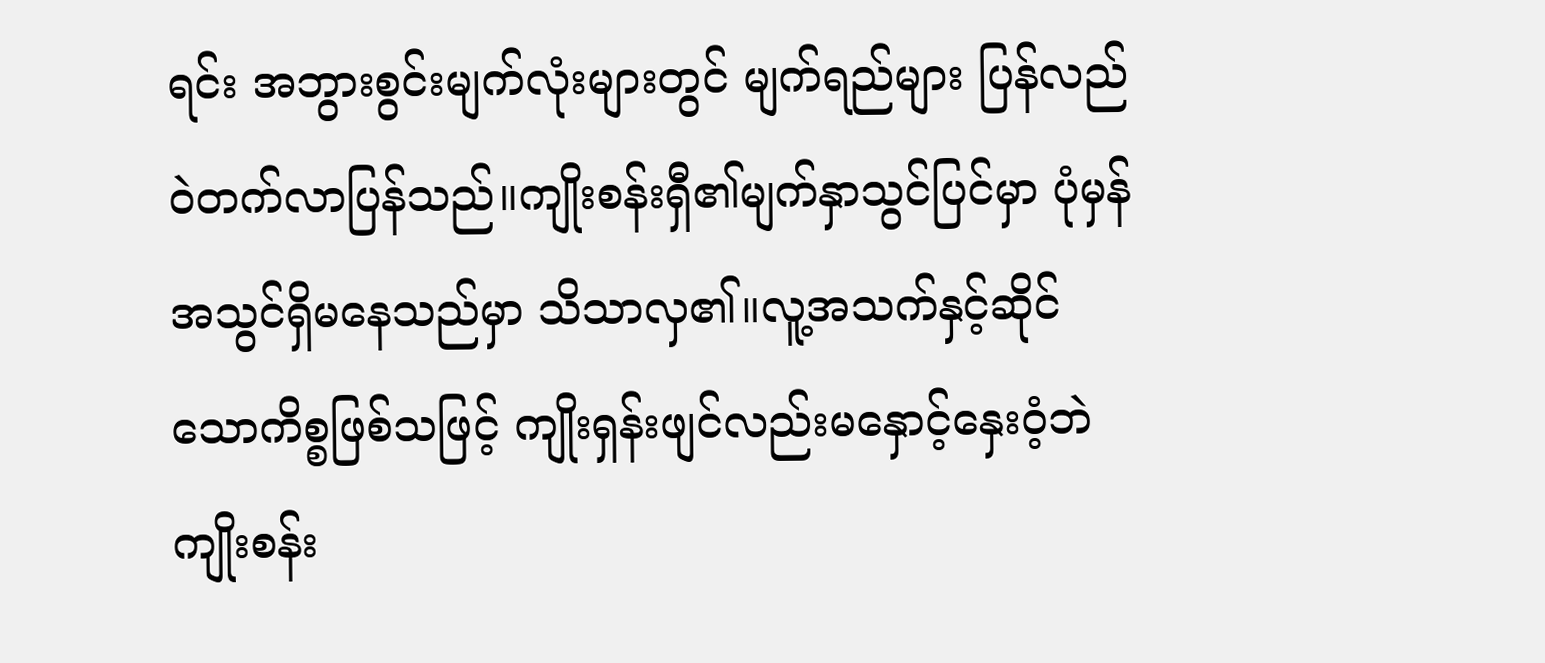ရင်း အဘွားစွင်းမျက်လုံးများတွင် မျက်ရည်များ ပြန်လည်ဝဲတက်လာပြန်သည်။ကျိုးစန်းရှီ၏မျက်နှာသွင်ပြင်မှာ ပုံမှန်အသွင်ရှိမ‌နေသည်မှာ သိသာလှ၏။လူ့အသက်နှင့်ဆိုင်သောကိစ္စဖြစ်သဖြင့် ကျိုးရှန်းဖျင်လည်းမနှောင့်နှေးဝံ့ဘဲ ကျိုးစန်း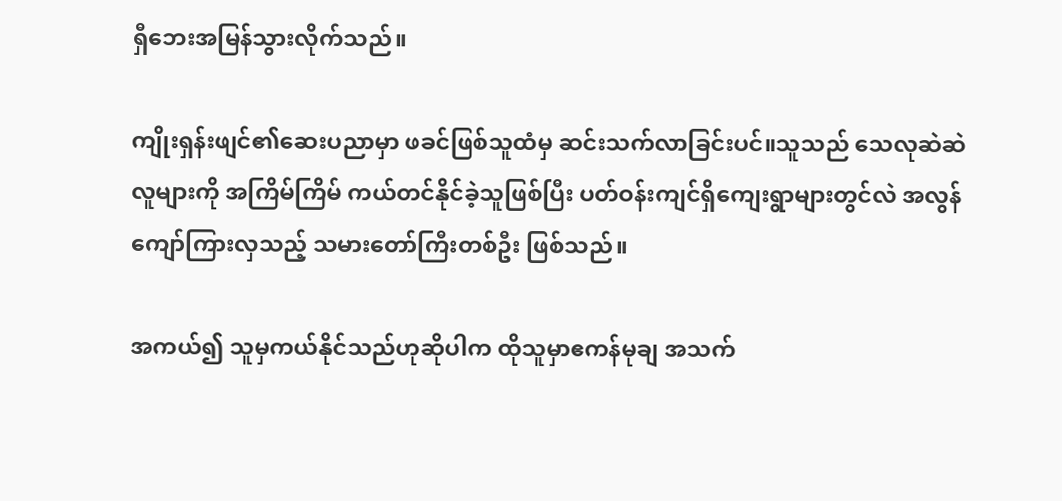ရှီဘေးအမြန်သွားလိုက်သည်။

ကျိုးရှန်းဖျင်၏ဆေးပညာမှာ ဖခင်ဖြစ်သူထံမှ ဆင်းသက်လာခြင်းပင်။သူသည် သေလုဆဲဆဲလူများကို အကြိမ်ကြိမ် ကယ်တင်နိုင်ခဲ့သူဖြစ်ပြီး ပတ်ဝန်းကျင်ရှိကျေးရွာများတွင်လဲ အလွန်ကျော်ကြားလှသည့် သမားတော်ကြီးတစ်ဦး ဖြစ်သည်။

အကယ်၍ သူမှကယ်နိုင်သည်ဟုဆိုပါက ထိုသူမှာဧကန်မုချ အသက်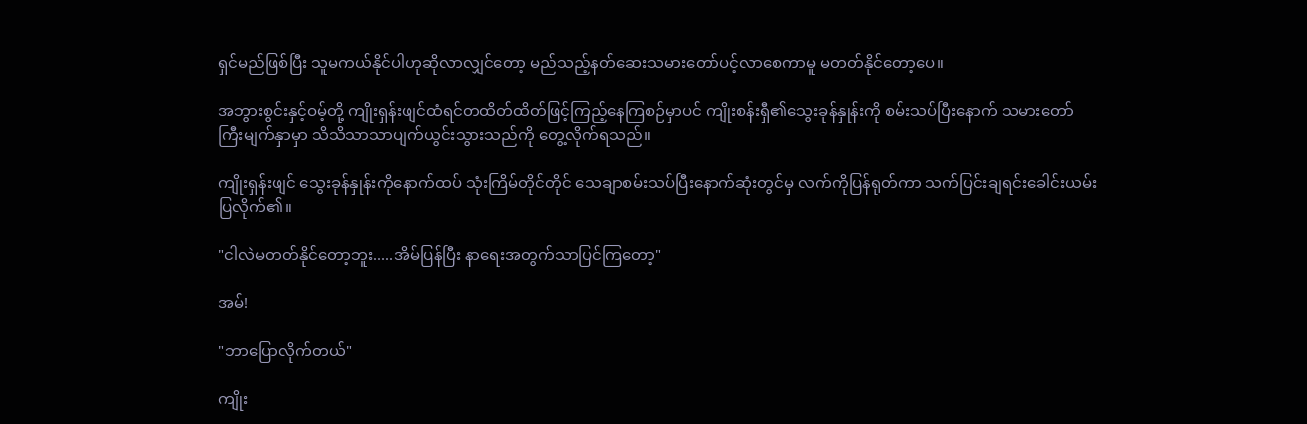ရှင်မည်ဖြစ်ပြီး သူမကယ်နိုင်ပါဟုဆိုလာလျှင်တော့ မည်သည့်နတ်ဆေးသမားတော်ပင့်လာစေကာမူ မတတ်နိုင်တော့ပေ။

အဘွားစွင်းနှင့်ဝမ့်တို့ ကျိုးရှန်းဖျင်ထံရင်တထိတ်ထိတ်ဖြင့်ကြည့်နေကြစဉ်မှာပင် ကျိုးစန်းရှီ၏သွေးခုန်နှုန်းကို စမ်းသပ်ပြီးနောက် သမားတော်ကြီးမျက်နှာမှာ သိသိသာသာပျက်ယွင်းသွားသည်ကို တွေ့လိုက်ရသည်။

ကျိုးရှန်းဖျင် သွေးခုန်နှုန်းကိုနောက်ထပ် သုံးကြိမ်တိုင်တိုင် သေချာစမ်းသပ်ပြီးနောက်ဆုံးတွင်မှ လက်ကိုပြန်ရုတ်ကာ သက်ပြင်းချရင်းခေါင်းယမ်းပြလိုက်၏။

"ငါလဲမတတ်နိုင်တော့ဘူး.....အိမ်ပြန်ပြီး နာရေးအတွက်သာပြင်ကြတော့"

အမ်!

"ဘာပြောလိုက်တယ်"

ကျိုး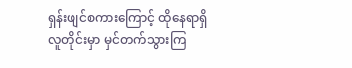ရှန်းဖျင်စကားကြောင့် ထိုနေရာရှိလူတိုင်းမှာ မှင်တက်သွားကြ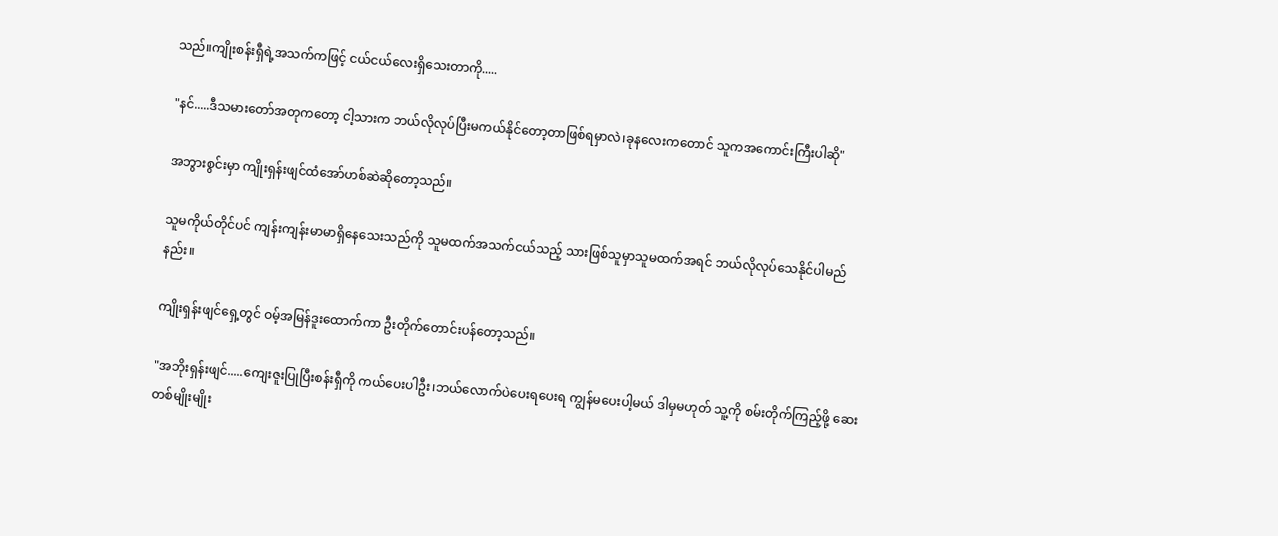သည်။ကျိုးစန်းရှီရဲ့အသက်ကဖြင့် ငယ်ငယ်လေးရှိသေးတာကို.....

"နင်.....ဒီသမားတော်အတုက‌တော့ ငါ့သားက ဘယ်လိုလုပ်ပြီးမကယ်နိုင်တော့တာဖြစ်ရမှာလဲ၊ခုနလေးကတောင် သူကအကောင်းကြီးပါဆို"

အဘွားစွင်းမှာ ကျိုးရှန်းဖျင်ထံအော်ဟစ်ဆဲဆိုတော့သည်။

သူမကိုယ်တိုင်ပင် ကျန်းကျန်းမာမာရှိနေသေးသည်ကို သူမထက်အသက်ငယ်သည့် သားဖြစ်သူမှာသူမထက်အရင် ဘယ်လိုလုပ်သေနိုင်ပါမည်နည်း။

ကျိုးရှန်းဖျင်ရှေ့တွင် ဝမ့်အမြန်ဒူးထောက်ကာ ဦးတိုက်တောင်းပန်တော့သည်။

"အဘိုးရှန်းဖျင်.....ကျေးဇူးပြုပြီးစန်းရှီကို ကယ်ပေးပါဦး၊ဘယ်လောက်ပဲပေးရပေးရ ကျွန်မပေးပါ့မယ် ဒါမှမဟုတ် သူ့ကို စမ်းတိုက်ကြည့်ဖို့ ဆေးတစ်မျိုးမျိုး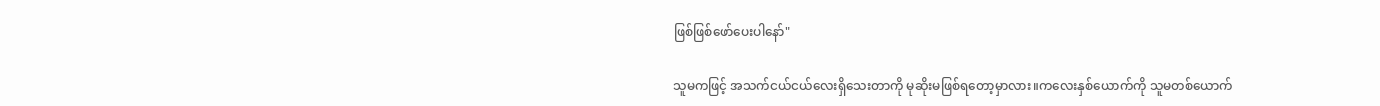ဖြစ်ဖြစ်ဖော်ပေးပါနော်"

သူမကဖြင့် အသက်ငယ်ငယ်လေးရှိသေးတာကို မုဆိုးမဖြစ်ရတော့မှာလား။ကလေးနှစ်ယောက်ကို သူမတစ်ယောက်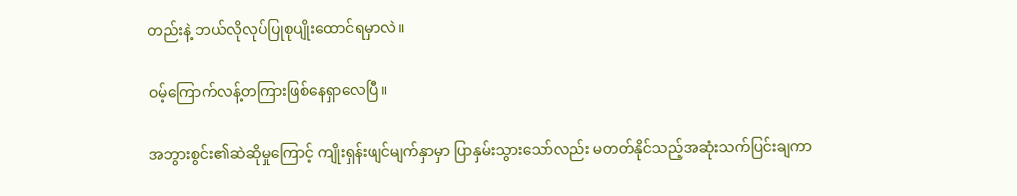တည်းနဲ့ ဘယ်လိုလုပ်ပြုစုပျိုးထောင်ရမှာလဲ။

ဝမ့်ကြောက်လန့်တကြားဖြစ်နေရှာလေပြီ။

အဘွားစွင်း၏ဆဲဆိုမှုကြောင့် ကျိုးရှန်းဖျင်မျက်နှာမှာ ပြာနှမ်းသွားသော်လည်း မတတ်နိုင်သည့်အဆုံးသက်ပြင်းချကာ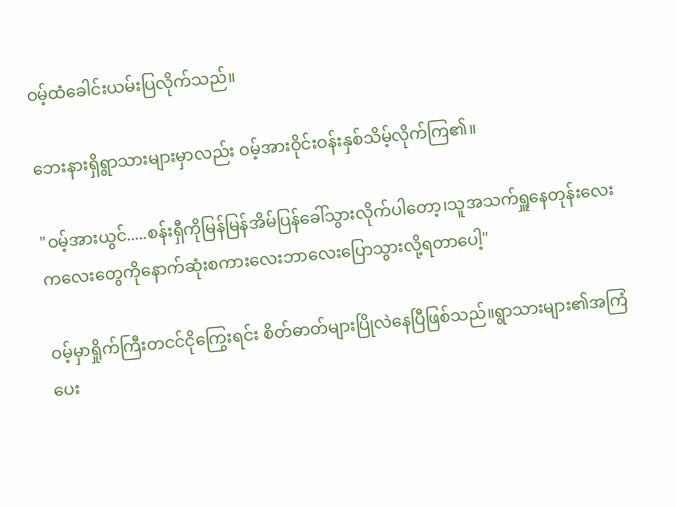ဝမ့်ထံခေါင်းယမ်းပြလိုက်သည်။

ဘေးနားရှိရွာသားများမှာလည်း ဝမ့်အားဝိုင်းဝန်းနှစ်သိမ့်လိုက်ကြ၏။

"ဝမ့်အားယွင်.....စန်းရှီကိုမြန်မြန်အိမ်ပြန်ခေါ်သွားလိုက်ပါတော့၊သူအသက်ရှူနေတုန်းလေး ကလေးတွေကိုနောက်ဆုံးစကားလေးဘာလေးပြောသွားလို့ရတာပေါ့"

ဝမ့်မှာရှိုက်ကြီးတငင်ငိုကြွေးရင်း စိတ်ဓာတ်များပြိုလဲနေပြီဖြစ်သည်။ရွာသားများ၏အကြံပေး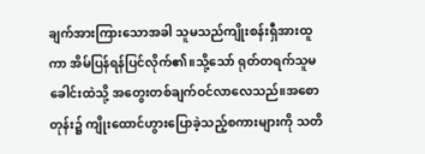ချက်အားကြားသောအခါ သူမသည်ကျိုးစန်းရှီအားထူကာ အိမ်ပြန်ရန်ပြင်လိုက်၏။သို့သော် ရုတ်တရက်သူမခေါင်းထဲသို့ အတွေးတစ်ချက်ဝင်လာလေသည်။အစောတုန်း၌ ကျိုးထောင်ဟွားပြောခဲ့သည့်စကားများကို သတိ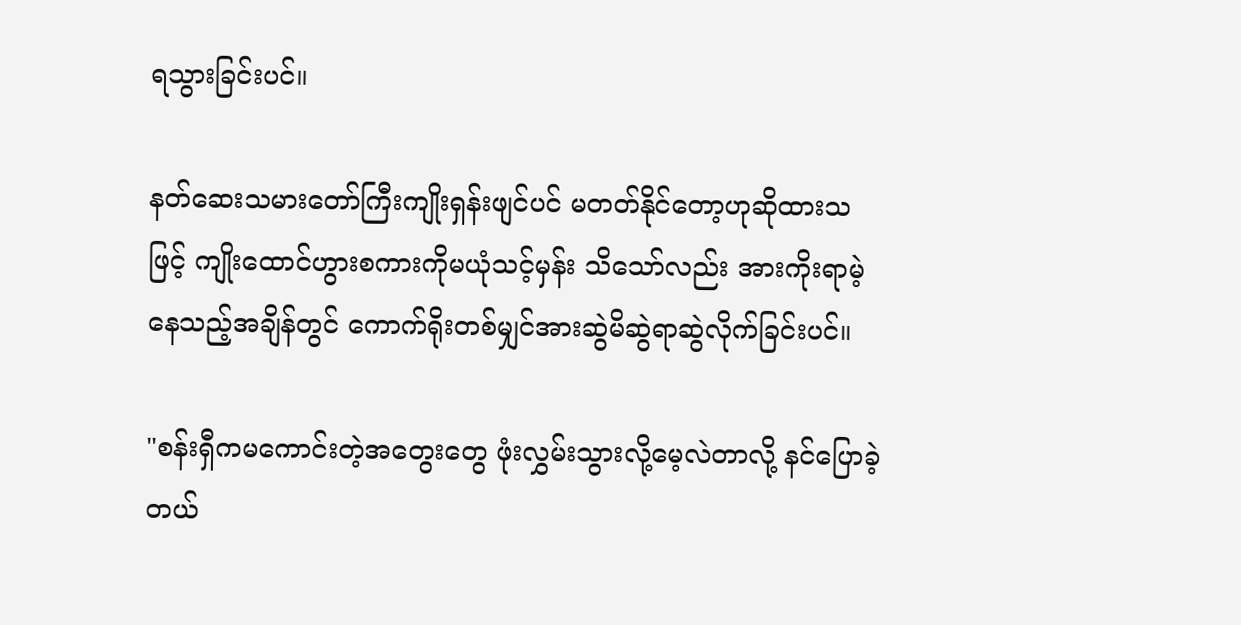ရသွားခြင်းပင်။

နတ်ဆေးသမားတော်ကြီးကျိုးရှန်းဖျင်ပင် မတတ်နိုင်တော့ဟုဆိုထားသဖြင့် ကျိုးထောင်ဟွားစကားကိုမယုံသင့်မှန်း သိသော်လည်း အားကိုးရာမဲ့နေသည့်အချိန်တွင် ကောက်ရိုးတစ်မျှင်အားဆွဲမိဆွဲရာဆွဲလိုက်ခြင်းပင်။

"စန်းရှီကမကောင်းတဲ့အတွေးတွေ ဖုံးလွှမ်းသွားလို့မေ့လဲတာလို့ နင်ပြောခဲ့တယ်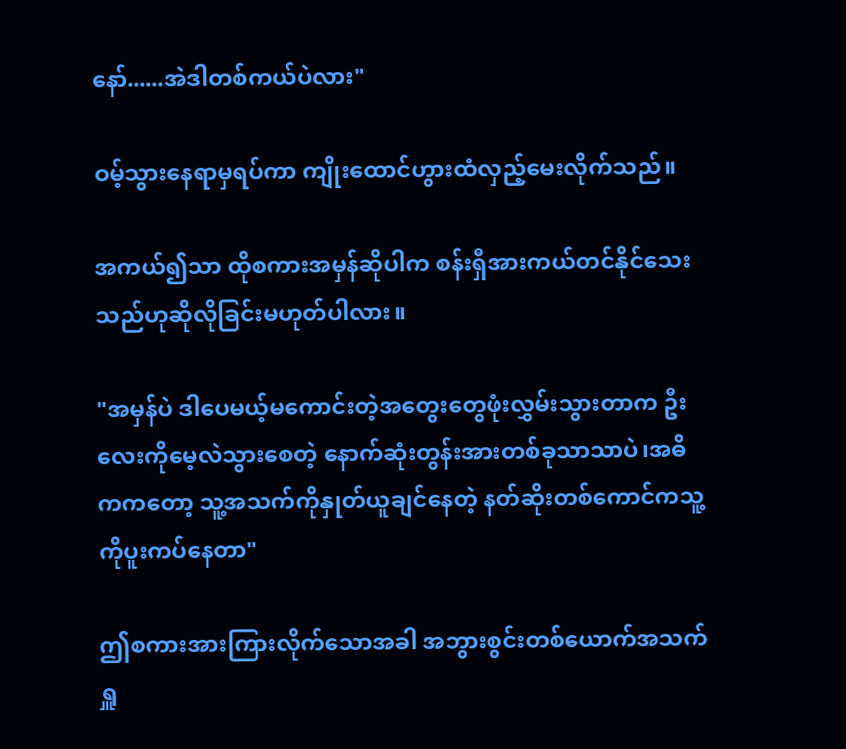နော်......အဲဒါတစ်ကယ်ပဲလား"

ဝမ့်သွားနေရာမှရပ်ကာ ကျိုးထောင်ဟွားထံလှည့်မေးလိုက်သည်။

အကယ်၍သာ ထိုစကားအမှန်ဆိုပါက စန်းရှီအားကယ်တင်နိုင်သေးသည်ဟုဆိုလိုခြင်းမဟုတ်ပါလား။

"အမှန်ပဲ ဒါပေမယ့်မကောင်းတဲ့အတွေးတွေဖုံးလွှမ်းသွားတာက ဦးလေးကိုမေ့လဲသွားစေတဲ့ နောက်ဆုံးတွန်းအားတစ်ခုသာသာပဲ၊အဓိကကတော့ သူ့အသက်ကိုနှုတ်ယူချင်နေတဲ့ နတ်ဆိုးတစ်ကောင်ကသူ့ကိုပူးကပ်နေတာ"

ဤစကားအားကြားလိုက်သောအခါ အဘွားစွင်းတစ်ယောက်အသက်ရှူ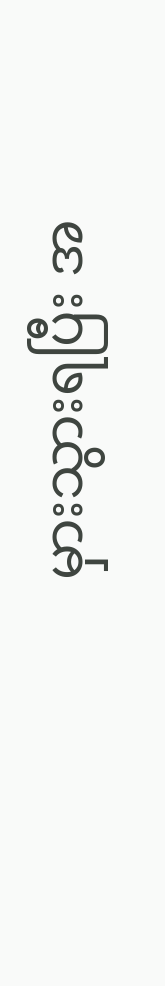မှားသွားရပြီး အ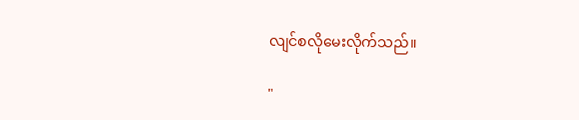လျင်စလိုမေးလိုက်သည်။

"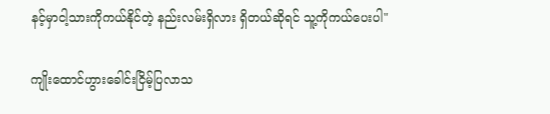နင့်မှာငါ့သားကိုကယ်နိုင်တဲ့ နည်းလမ်းရှိလား ရှိတယ်ဆိုရင် သူ့ကိုကယ်ပေးပါ"

ကျိုးထောင်ဟွားခေါင်းငြိမ့်ပြလာသ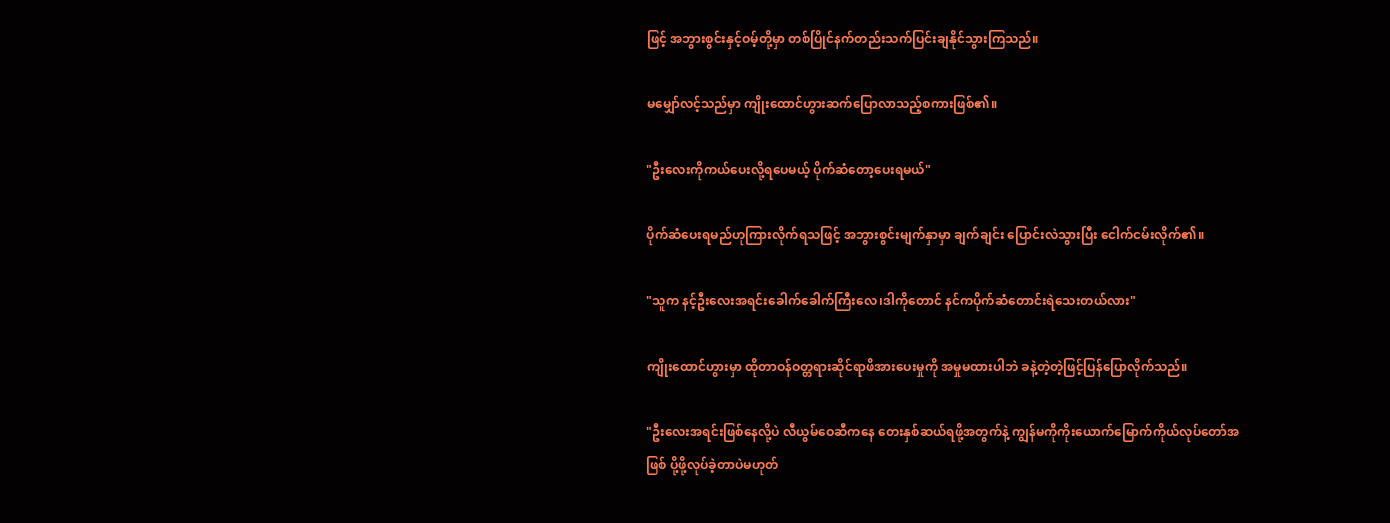ဖြင့် အဘွားစွင်းနှင့်ဝမ့်တို့မှာ တစ်ပြိုင်နက်တည်းသက်ပြင်းချနိုင်သွားကြသည်။

မမျှော်လင့်သည်မှာ ကျိုးထောင်ဟွားဆက်ပြောလာသည့်စကားဖြစ်၏။

"ဦးလေးကိုကယ်ပေးလို့ရပေမယ့် ပိုက်ဆံတော့ပေးရမယ်"

ပိုက်ဆံပေးရမည်ဟုကြားလိုက်ရသဖြင့် အဘွားစွင်းမျက်နှာမှာ ချက်ချင်း ပြောင်းလဲသွားပြီး ငေါက်ငမ်းလိုက်၏။

"သူက နင့်ဦးလေးအရင်းခေါက်ခေါက်ကြီးလေ၊ဒါကိုတောင် နင်ကပိုက်ဆံတောင်းရဲသေးတယ်လား"

ကျိုးထောင်ဟွားမှာ ထိုတာဝန်ဝတ္တရားဆိုင်ရာဖိအားပေးမှုကို အမှုမထားပါဘဲ ခနဲ့တဲ့တဲ့ဖြင့်ပြန်ပြောလိုက်သည်။

"ဦးလေးအရင်းဖြစ်နေလို့ပဲ လီယွမ်ဝေဆီကနေ တေးနှစ်ဆယ်ရဖို့အတွက်နဲ့ ကျွန်မကိုကိုးယောက်မြောက်ကိုယ်လုပ်တော်အဖြစ် ပို့ဖို့လုပ်ခဲ့တာပဲမဟုတ်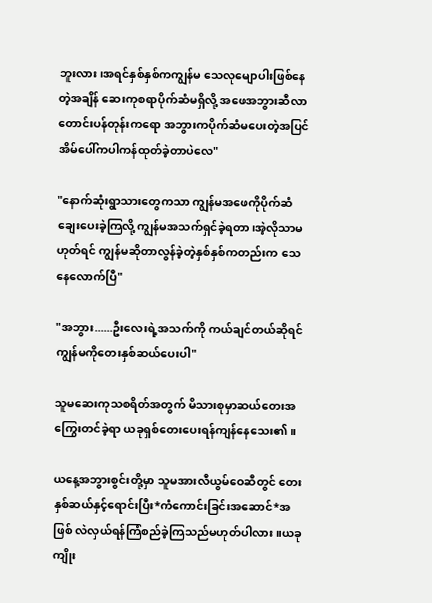ဘူးလား၊အရင်နှစ်နှစ်ကကျွန်မ သေလုမျောပါးဖြစ်နေတဲ့အချိန် ဆေးကုစရာပိုက်ဆံမရှိလို့ အဖေအဘွားဆီလာတောင်းပန်တုန်းကရော အဘွားကပိုက်ဆံမပေးတဲ့အပြင် အိမ်ပေါ်ကပါကန်ထုတ်ခဲ့တာပဲလေ"

"နောက်ဆုံးရွာသားတွေကသာ ကျွန်မအဖေကိုပိုက်ဆံချေးပေးခဲ့ကြလို့ ကျွန်မအသက်ရှင်ခဲ့ရတာ၊အဲ့လိုသာမဟုတ်ရင် ကျွန်မဆိုတာလွန်ခဲ့တဲ့နှစ်နှစ်ကတည်းက သေနေလောက်ပြီ"

"အဘွား......ဦးလေးရဲ့အသက်ကို ကယ်ချင်တယ်ဆိုရင် ကျွန်မကိုတေးနှစ်ဆယ်ပေးပါ"

သူမဆေးကုသစရိတ်အတွက် မိသားစုမှာဆယ်တေးအကြွေးတင်ခဲ့ရာ ယခုရှစ်တေးပေးရန်ကျန်နေသေး၏။

ယနေ့အဘွားစွင်းတို့မှာ သူမအားလီယွမ်‌ဝေဆီတွင် တေးနှစ်ဆယ်နှင့်ရောင်းပြီး*ကံကောင်းခြင်းအဆောင်*အဖြစ် လဲလှယ်ရန်ကြံစည်ခဲ့ကြသည်မဟုတ်ပါလား။ယခုကျိုး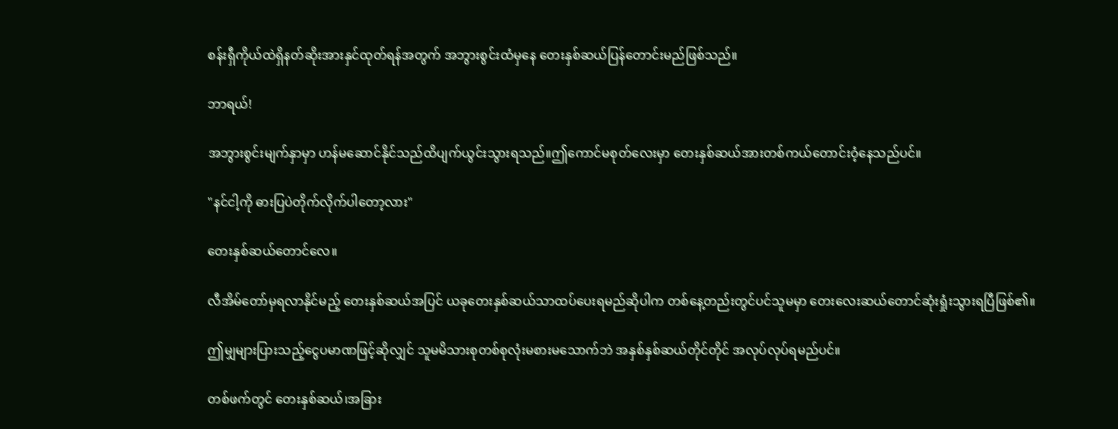စန်းရှီကိုယ်ထဲရှိနတ်ဆိုးအားနှင်ထုတ်ရန်အတွက် အဘွားစွင်းထံမှနေ တေးနှစ်ဆယ်ပြန်တောင်းမည်ဖြစ်သည်။

ဘာရယ်!

အဘွားစွင်းမျက်နှာမှာ ဟန်မဆောင်နိုင်သည်ထိပျက်ယွင်းသွားရသည်။ဤကောင်မစုတ်လေးမှာ တေးနှစ်ဆယ်အားတစ်ကယ်တောင်းဝံ့‌နေသည်ပင်။

"နင်ငါ့ကို ဓားပြပဲတိုက်လိုက်ပါတော့လား"

တေးနှစ်ဆယ်တောင်လေ။

လီအိမ်တော်မှရလာနိုင်မည့် တေးနှစ်ဆယ်အပြင် ယခုတေးနှစ်ဆယ်သာထပ်ပေးရမည်ဆိုပါက တစ်နေ့တည်းတွင်ပင်သူမမှာ တေးလေးဆယ်တောင်ဆုံးရှုံးသွားရပြီဖြစ်၏။

ဤမျှများပြားသည့်ငွေပမာဏဖြင့်ဆိုလျှင် သူမမိသားစုတစ်စုလုံးမစားမသောက်ဘဲ အနှစ်နှစ်ဆယ်တိုင်တိုင် အလုပ်လုပ်ရမည်ပင်။

တစ်ဖက်တွင် တေးနှစ်ဆယ်၊အခြား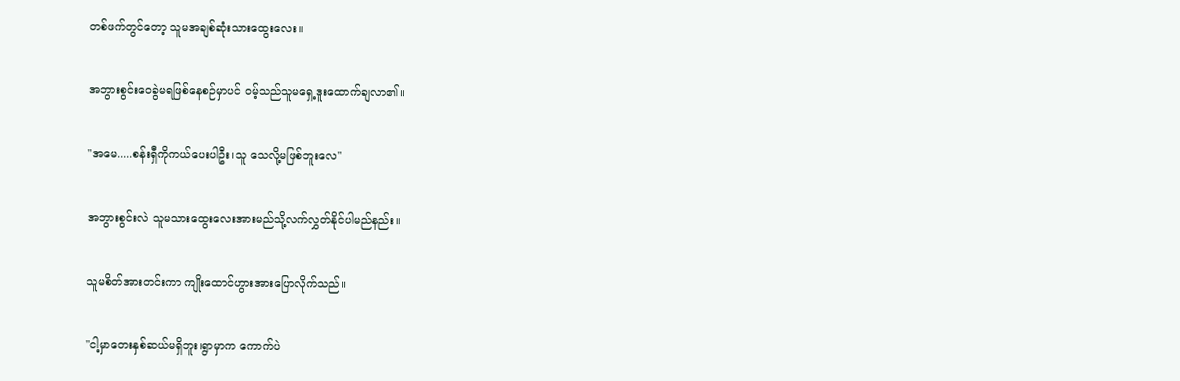တစ်ဖက်တွင်တော့ သူမအချစ်ဆုံးသားထွေးလေး။

အဘွားစွင်းဝေခွဲမရဖြစ်နေစဉ်မှာပင် ဝမ့်သည်သူမရှေ့ဒူးထောက်ချလာ၏။

"အမေ.....စန်းရှီကိုကယ်ပေးပါဦး၊သူ သေလို့မဖြစ်ဘူးလေ"

အဘွားစွင်းလဲ သူမသားထွေးလေးအားမည်သို့လက်လွှတ်နိုင်ပါမည်နည်း။

သူမစိတ်အားတင်းကာ ကျိုးထောင်ဟွားအားပြောလိုက်သည်။

"ငါ့မှာတေးနှစ်ဆယ်မရှိဘူး၊ရွာမှာက ကောက်ပဲ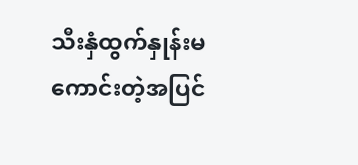သီးနှံထွက်နှုန်းမကောင်းတဲ့အပြင်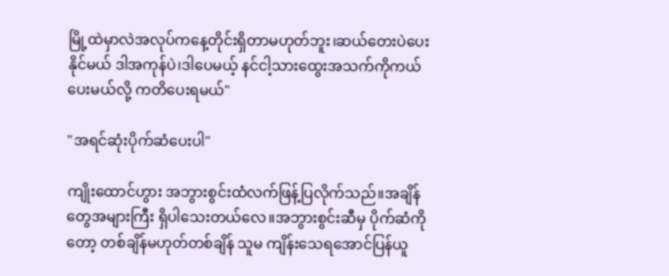မြို့ထဲမှာလဲအလုပ်ကနေ့တိုင်းရှိတာမဟုတ်ဘူး၊ဆယ်တေးပဲပေးနိုင်မယ် ဒါအကုန်ပဲ၊ဒါပေမယ့် နင်ငါ့သားထွေးအသက်ကိုကယ်ပေးမယ်လို့ ကတိပေးရမယ်"

"အရင်ဆုံးပိုက်ဆံပေးပါ"

ကျိုးထောင်ဟွား အဘွားစွင်းထံလက်ဖြန့်ပြလိုက်သည်။အချိန်တွေအများကြီး ရှိပါသေးတယ်လေ။အဘွားစွင်းဆီမှ ပိုက်ဆံကိုတော့ တစ်ချိန်မဟုတ်တစ်ချိန် သူမ ကျိန်းသေရအောင်ပြန်ယူ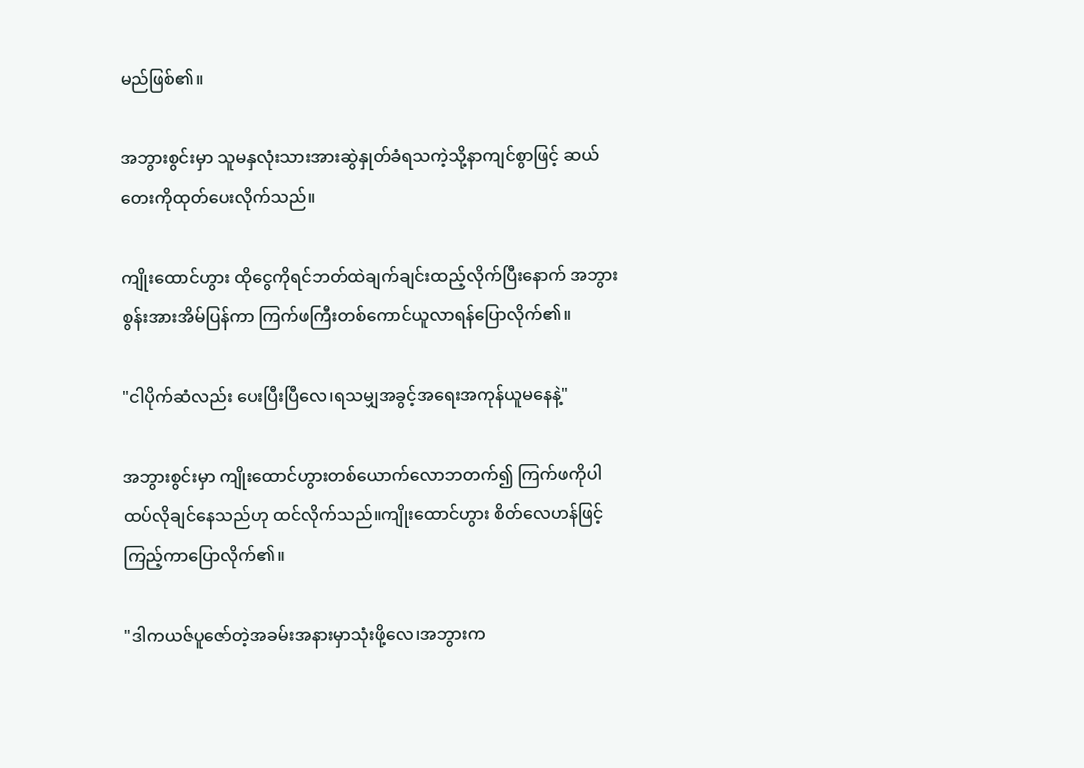မည်ဖြစ်၏။

အဘွားစွင်းမှာ သူမနှလုံးသားအားဆွဲနှုတ်ခံရသကဲ့သို့နာကျင်စွာဖြင့် ဆယ်တေးကိုထုတ်ပေးလိုက်သည်။

ကျိုးထောင်ဟွား ထိုငွေကိုရင်ဘတ်ထဲချက်ချင်းထည့်လိုက်ပြီးနောက် အဘွားစွန်းအားအိမ်ပြန်ကာ ကြက်ဖကြီးတစ်ကောင်ယူလာရန်ပြောလိုက်၏။

"ငါပိုက်ဆံလည်း ပေးပြီးပြီလေ၊ရသမျှအခွင့်အရေးအကုန်ယူမနေနဲ့"

အဘွားစွင်းမှာ ကျိုးထောင်ဟွားတစ်ယောက်လောဘတက်၍ ကြက်ဖကိုပါထပ်လိုချင်နေသည်ဟု ထင်လိုက်သည်။ကျိုးထောင်ဟွား စိတ်လေဟန်ဖြင့်ကြည့်ကာပြောလိုက်၏။

"ဒါကယဇ်ပူဇော်တဲ့အခမ်းအနားမှာသုံးဖို့လေ၊အဘွားက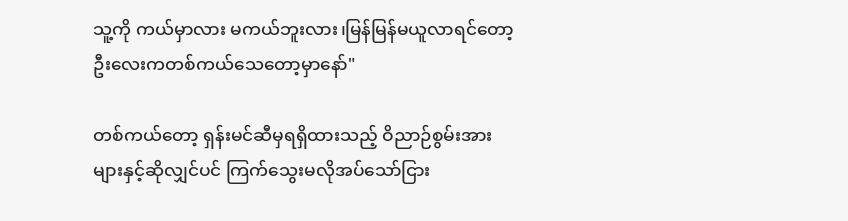သူ့ကို ကယ်မှာလား မကယ်ဘူးလား၊မြန်မြန်မယူလာရင်တော့ ဦးလေးကတစ်ကယ်သေတော့မှာနော်"

တစ်ကယ်တော့ ရှန်းမင်ဆီမှရရှိထားသည့် ဝိညာဉ်စွမ်းအားများနှင့်ဆိုလျှင်ပင် ကြက်သွေးမလိုအပ်သော်ငြား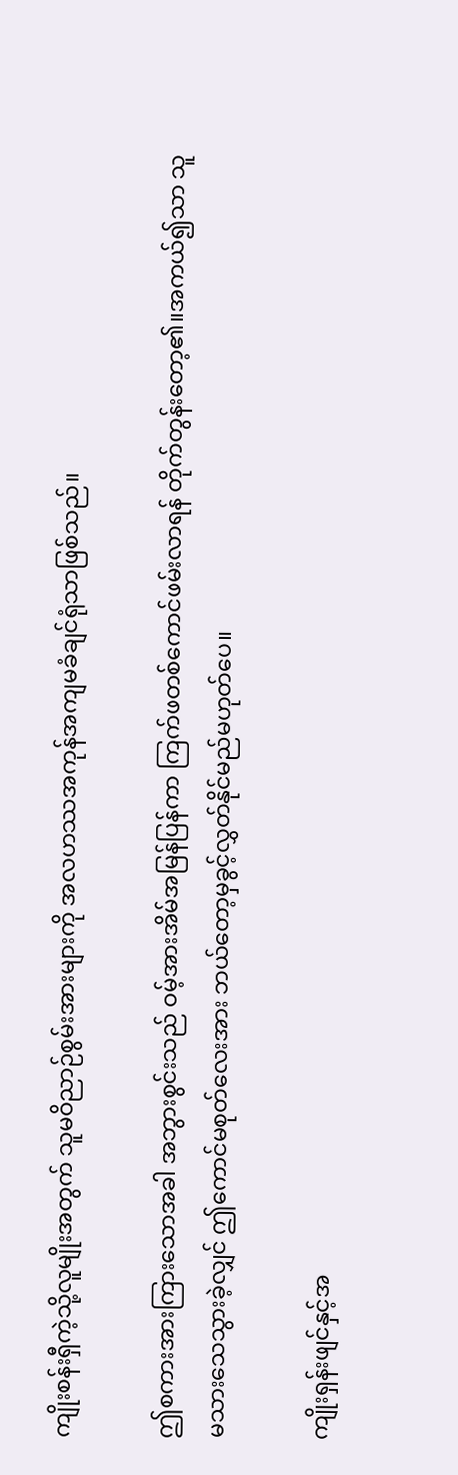ကျိုးစန်းရှီကဲ့သို့လူမျိုးအတွက် သူမဝိညာဉ်စွမ်းအားများကို အလဟဿအကုန်အကျမခံချင်ရုံသာဖြစ်သည်။

ဤစကားအားကြားသောအခါ အဘွားစွင်းသည် ဝမ့်အားအိမ်အမြန်ပြန်ကာ ကြက်ဖတစ်ကောင်ဖမ်းလာရန် တိုက်တွန်းတော့၏။အကယ်၍သာ သူမသားသေသွားခဲ့လျှင် ဤကောင်မစုတ်လေးအား ဘယ်တော့မှခွင့်လွှတ်နိုင်မည်မဟုတ်ပေ။

ကျိုးရှန်းဖျင်နှင့်အ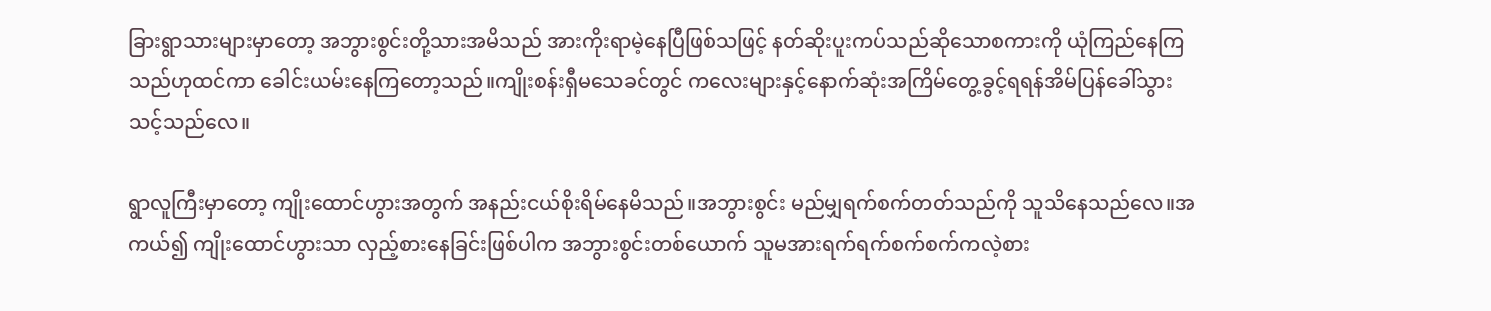ခြားရွာသားများမှာတော့ အဘွားစွင်းတို့သားအမိသည် အားကိုးရာမဲ့နေပြီဖြစ်သဖြင့် နတ်ဆိုးပူးကပ်သည်ဆိုသောစကားကို ယုံကြည်နေကြသည်ဟုထင်ကာ ခေါင်းယမ်းနေကြတော့သည်။ကျိုးစန်းရှီမသေခင်တွင် ကလေးများနှင့်နောက်ဆုံးအကြိမ်တွေ့ခွင့်ရရန်အိမ်ပြန်ခေါ်သွားသင့်သည်လေ။

ရွာလူကြီးမှာတော့ ကျိုးထောင်ဟွားအတွက် အနည်းငယ်စိုးရိမ်နေမိသည်။အဘွားစွင်း မည်မျှရက်စက်တတ်သည်ကို သူသိနေသည်လေ။အကယ်၍ ကျိုးထောင်ဟွားသာ လှည့်စားနေခြင်းဖြစ်ပါက အဘွားစွင်းတစ်ယောက် သူမအားရက်ရက်စက်စက်ကလဲ့စား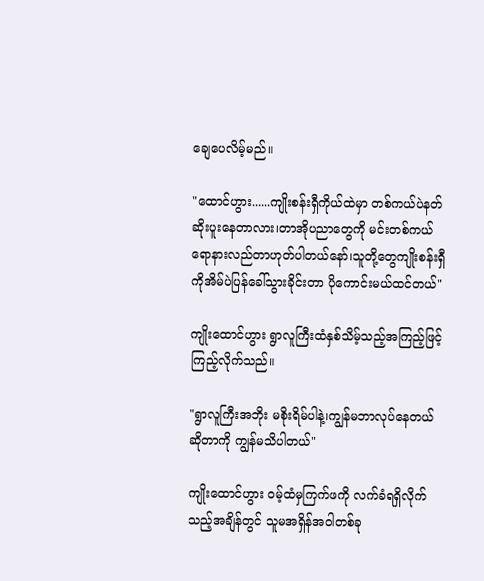ချေပေလိမ့်မည်။

"ထောင်ဟွား......ကျိုးစန်းရှီကိုယ်ထဲမှာ တစ်ကယ်ပဲနတ်ဆိုးပူးနေတာလား၊တာအိုပညာတွေကို မင်းတစ်ကယ်ရောနားလည်တာဟုတ်ပါတယ်‌နော်၊သူတို့တွေကျိုးစန်းရှီကိုအိမ်ပဲပြန်ခေါ်သွားခိုင်းတာ ပိုကောင်းမယ်ထင်တယ်"

ကျိုးထောင်ဟွား ရွာလူကြီးထံနှစ်သိမ့်သည့်အကြည့်ဖြင့် ကြည့်လိုက်သည်။

"ရွာလူကြီးအဘိုး မစိုးရိမ်ပါနဲ့၊ကျွန်မဘာလုပ်နေတယ်ဆိုတာကို ကျွန်မသိပါတယ်"

ကျိုးထောင်ဟွား ဝမ့်ထံမှကြက်ဖကို လက်ခံရရှိလိုက်သည့်အချိန်တွင် သူမအရှိန်အဝါတစ်ခု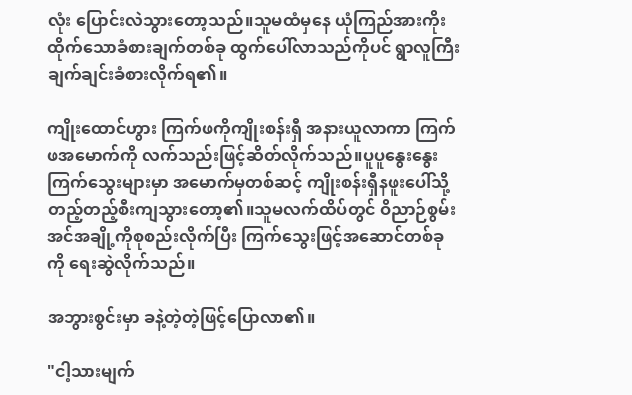လုံး ပြောင်းလဲသွားတော့သည်။သူမထံမှနေ ယုံကြည်အားကိုးထိုက်သောခံစားချက်တစ်ခု ထွက်ပေါ်လာသည်ကိုပင် ရွာလူကြီး ချက်ချင်းခံစားလိုက်ရ၏။

ကျိုးထောင်ဟွား ကြက်ဖကိုကျိုးစန်းရှီ အနားယူလာကာ ကြက်ဖအမောက်ကို လက်သည်းဖြင့်ဆိတ်လိုက်သည်။ပူပူနွေးနွေးကြက်သွေးများမှာ အမောက်မှတစ်ဆင့် ကျိုးစန်းရှီနဖူးပေါ်သို့တည့်တည့်စီးကျသွား‌တော့၏။သူမလက်ထိပ်တွင် ဝိညာဉ်စွမ်းအင်အချို့ကိုစုစည်းလိုက်ပြီး ကြက်သွေးဖြင့်အဆောင်တစ်ခုကို ရေးဆွဲလိုက်သည်။

အဘွားစွင်းမှာ ခနဲ့တဲ့တဲ့ဖြင့်ပြောလာ၏။

"ငါ့သားမျက်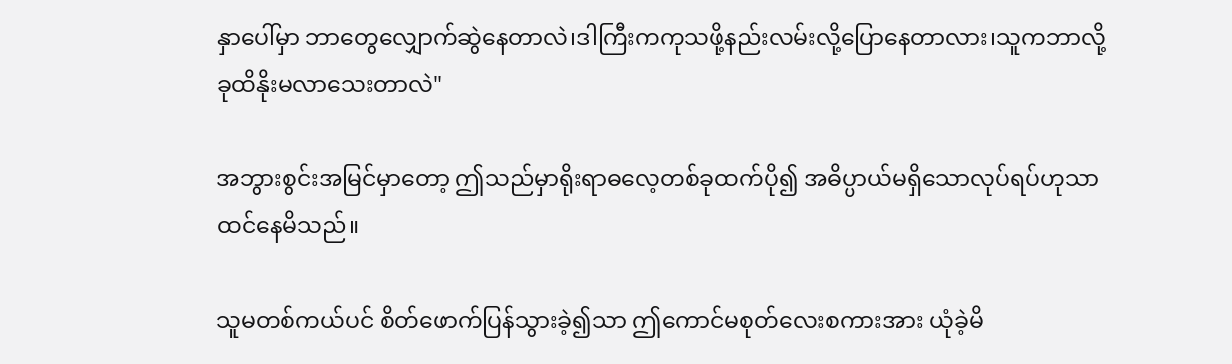နှာပေါ်မှာ ဘာတွေလျှောက်ဆွဲနေတာလဲ၊ဒါကြီးကကုသဖို့နည်းလမ်းလို့ပြောနေတာလား၊သူကဘာလို့ ခုထိနိုးမလာသေးတာလဲ"

အဘွားစွင်းအမြင်မှာတော့ ဤသည်မှာရိုးရာဓလေ့တစ်ခုထက်ပို၍ အဓိပ္ပာယ်မရှိသောလုပ်ရပ်ဟုသာထင်နေမိသည်။

သူမတစ်ကယ်ပင် စိတ်ဖောက်ပြန်သွားခဲ့၍သာ ဤကောင်မစုတ်လေးစကားအား ယုံခဲ့မိ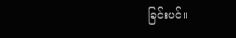ခြင်းပင်။